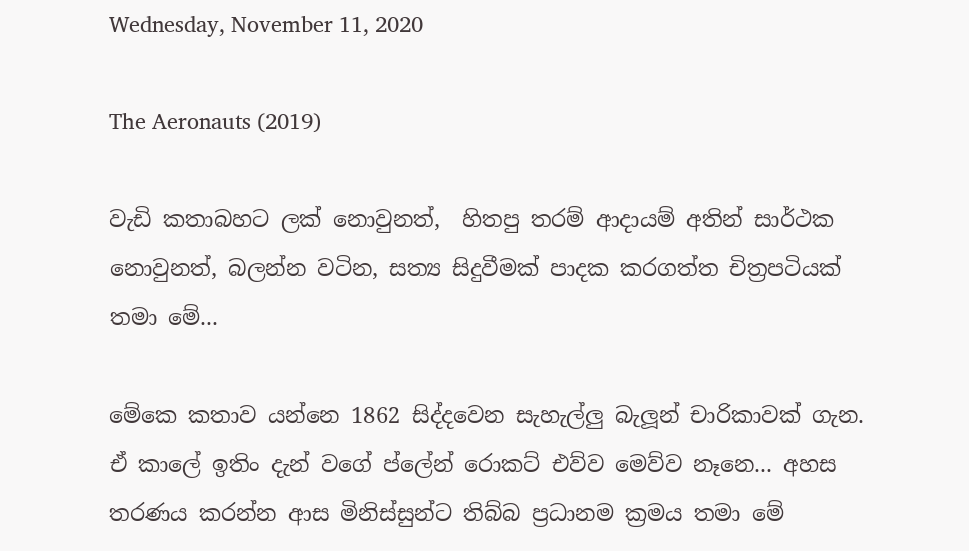Wednesday, November 11, 2020

The Aeronauts (2019)

වැඩි කතාබහට ලක් නොවුනත්,  හිතපු තරම් ආදායම් අතින් සාර්ථක නොවුනත්, බලන්න වටින, සත්‍ය සිදුවීමක් පාදක කරගත්ත චිත්‍රපටියක් තමා මේ...

මේකෙ කතාව යන්නෙ 1862 සිද්දවෙන සැහැල්ලු බැලූන් චාරිකාවක් ගැන. ඒ කාලේ ඉතිං දැන් වගේ ප්ලේන් රොකට් එව්ව මෙව්ව නෑනෙ... අහස තරණය කරන්න ආස මිනිස්සුන්ට තිබ්බ ප්‍රධානම ක්‍රමය තමා මේ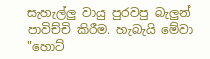සැහැල්ලු වායු පුරවපු බැලුන් පාවිච්චි කිරීම. හැබැයි මේවා "හොට්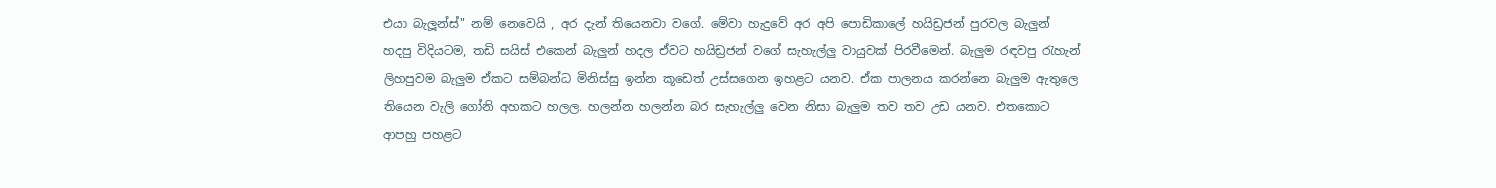එයා බැලූන්ස්" නම් නෙවෙයි , අර දැන් තියෙනවා වගේ. මේවා හැදුවේ අර අපි පොඩිකාලේ හයිඩ්‍රජන් පුරවල බැලුන් හදපු විදියටම, තඩි සයිස් එකෙන් බැලුන් හදල ඒවට හයිඩ්‍රජන් වගේ සැහැල්ලු වායුවක් පිරවීමෙන්. බැලුම රඳවපු රැහැන් ලිහපුවම බැලුම ඒකට සම්බන්ධ මිනිස්සු ඉන්න කූඩෙත් උස්සගෙන ඉහළට යනව. ඒක පාලනය කරන්නෙ බැලුම ඇතුලෙ තියෙන වැලි ගෝනි අහකට හලල. හලන්න හලන්න බර සැහැල්ලු වෙන නිසා බැලුම තව තව උඩ යනව. එතකොට ආපහු පහළට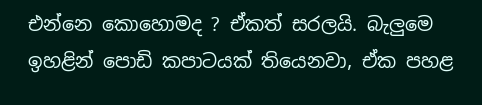එන්නෙ කොහොමද ? ඒකත් සරලයි. බැලුමෙ ඉහළින් පොඩි කපාටයක් තියෙනවා, ඒක පහළ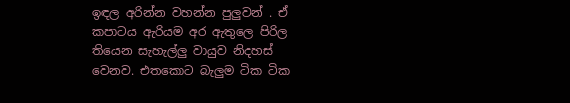ඉඳල අරින්න වහන්න පුලුවන් . ඒ කපාටය ඇරියම අර ඇතුලෙ පිරිල තියෙන සැහැල්ලු වායුව නිදහස් වෙනව. එතකොට බැලුම ටික ටික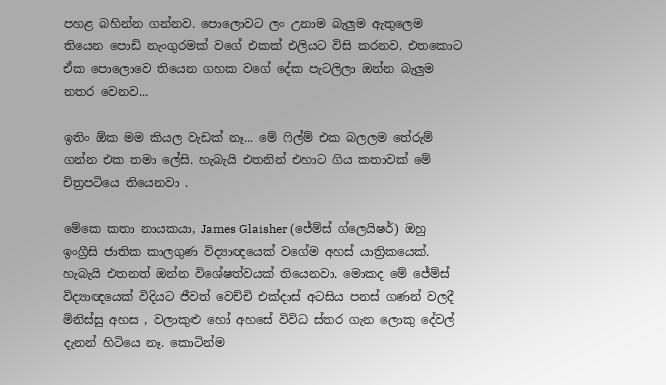පහළ බහින්න ගන්නව. පොලොවට ලං උනාම බැලුම ඇතුලෙම තියෙන පොඩි නැංගුරමක් වගේ එකක් එලියට විසි කරනව. එතකොට ඒක පොලොවෙ තියෙන ගහක වගේ දේක පැටලිලා ඔන්න බැලුම නතර වෙනව...

ඉතිං ඕක මම කියල වැඩක් නෑ... මේ ෆිල්ම් එක බලලම තේරුම් ගන්න එක තමා ලේසි. හැබැයි එතනින් එහාට ගිය කතාවක් මේ චිත්‍රපටියෙ තියෙනවා .

මේකෙ කතා නායකයා, James Glaisher (ජේම්ස් ග්ලෙයිෂර්) ඔහු ඉංග්‍රීසි ජාතික කාලගුණ විද්‍යාඥයෙක් වගේම අහස් යාත්‍රිකයෙක්. හැබැයි එතනත් ඔන්න විශේෂත්වයක් තියෙනවා. මොකද මේ ජේම්ස් විද්‍යාඥයෙක් විදියට ජීවත් වෙච්චි එක්දාස් අටසිය පනස් ගණන් වලදී මිනිස්සු අහස , වලාකුළු හෝ අහසේ විවිධ ස්තර ගැන ලොකු දේවල් දැනන් හිටියෙ නෑ. කොටින්ම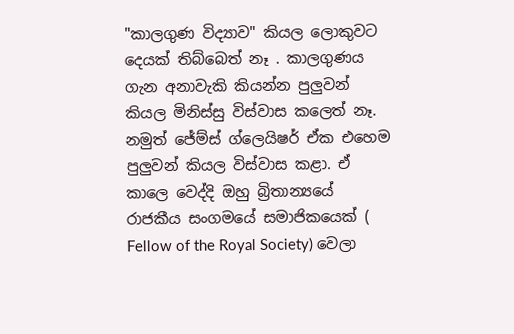"කාලගුණ විද්‍යාව" කියල ලොකුවට දෙයක් තිබ්බෙත් නෑ . කාලගුණය ගැන අනාවැකි කියන්න පුලුවන් කියල මිනිස්සු විස්වාස කලෙත් නෑ. නමුත් ජේම්ස් ග්ලෙයිෂර් ඒක එහෙම පුලුවන් කියල විස්වාස කළා. ඒ කාලෙ වෙද්දි ඔහු බ්‍රිතාන්‍යයේ රාජකීය සංගමයේ සමාජිකයෙක් ( Fellow of the Royal Society) වෙලා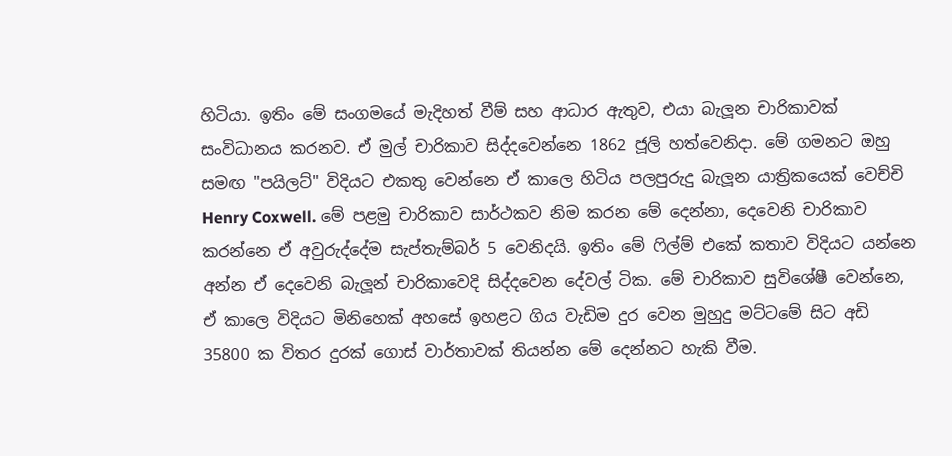හිටියා. ඉතිං මේ සංගමයේ මැදිහත් වීම් සහ ආධාර ඇතුව, එයා බැලූන චාරිකාවක් සංවිධානය කරනව. ඒ මුල් චාරිකාව සිද්දවෙන්නෙ 1862 ජූලි හත්වෙනිදා. මේ ගමනට ඔහු සමඟ "පයිලට්" විදියට එකතු වෙන්නෙ ඒ කාලෙ හිටිය පලපුරුදු බැලූන යාත්‍රිකයෙක් වෙච්චි Henry Coxwell. මේ පළමු චාරිකාව සාර්ථකව නිම කරන මේ දෙන්නා, දෙවෙනි චාරිකාව කරන්නෙ ඒ අවුරුද්දේම සැප්තැම්බර් 5 වෙනිදයි. ඉතිං මේ ෆිල්ම් එකේ කතාව විදියට යන්නෙ අන්න ඒ දෙවෙනි බැලූන් චාරිකාවෙදි සිද්දවෙන දේවල් ටික. මේ චාරිකාව සුවිශේෂී වෙන්නෙ, ඒ කාලෙ විදියට මිනිහෙක් අහසේ ඉහළට ගිය වැඩිම දුර වෙන මුහුදු මට්ටමේ සිට අඩි 35800 ක විතර දුරක් ගොස් වාර්තාවක් තියන්න මේ දෙන්නට හැකි වීම.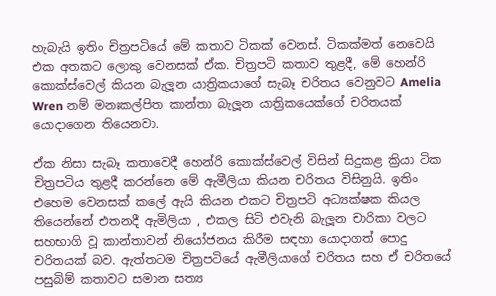හැබැයි ඉතිං චිත්‍රපටියේ මේ කතාව ටිකක් වෙනස්. ටිකක්මත් නෙවෙයි එක අතකට ලොකු වෙනසක් ඒක. චිත්‍රපටි කතාව තුළදී, මේ හෙන්රි කොක්ස්වෙල් කියන බැලූන යාත්‍රිකයාගේ සැබෑ චරිතය වෙනුවට Amelia Wren නම් මනඃකල්පිත කාන්තා බැලූන යාත්‍රිකයෙක්ගේ චරිතයක් යොදාගෙන තියෙනවා.

ඒක නිසා සැබෑ කතාවෙදී හෙන්රි කොක්ස්වෙල් විසින් සිදුකළ ක්‍රියා ටික චිත්‍රපටිය තුළදී කරන්නෙ මේ ඇමීලියා කියන චරිතය විසිනුයි. ඉතිං එහෙම වෙනසක් කලේ ඇයි කියන එකට චිත්‍රපටි අධ්‍යක්ෂක කියල තියෙන්නේ එතනදී ඇමිලියා , එකල සිටි එවැනි බැලූන චාරිකා වලට සහභාගි වූ කාන්තාවන් නියෝජනය කිරීම සඳහා යොදාගත් පොදු චරිතයක් බව. ඇත්තටම චිත්‍රපටියේ ඇමීලියාගේ චරිතය සහ ඒ චරිතයේ පසුබිම් කතාවට සමාන සත්‍ය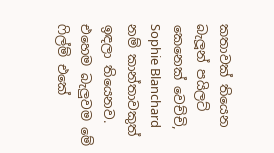කතාවක් තියෙන බැලූන් පයිලට් කෙනෙක් වෙච්චි, Sophie Blanchard නම් කාන්තාවකුත් ඉඳලා තියෙනව. එහෙම බැලුවම මේ ෆිල්ම් එකේ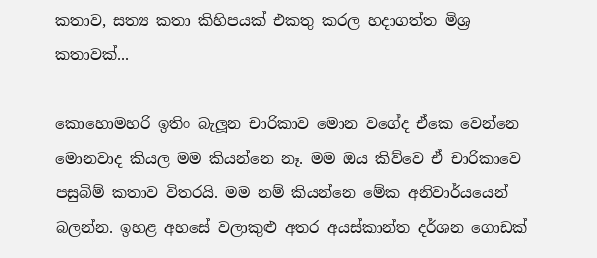කතාව, සත්‍ය කතා කිහිපයක් එකතු කරල හදාගත්ත මිශ්‍ර කතාවක්...

කොහොමහරි ඉතිං බැලූන චාරිකාව මොන වගේද ඒකෙ වෙන්නෙ මොනවාද කියල මම කියන්නෙ නෑ. මම ඔය කිව්වෙ ඒ චාරිකාවෙ පසුබිම් කතාව විතරයි. මම නම් කියන්නෙ මේක අනිවාර්යයෙන් බලන්න. ඉහළ අහසේ වලාකුළු අතර අයස්කාන්ත දර්ශන ගොඩක්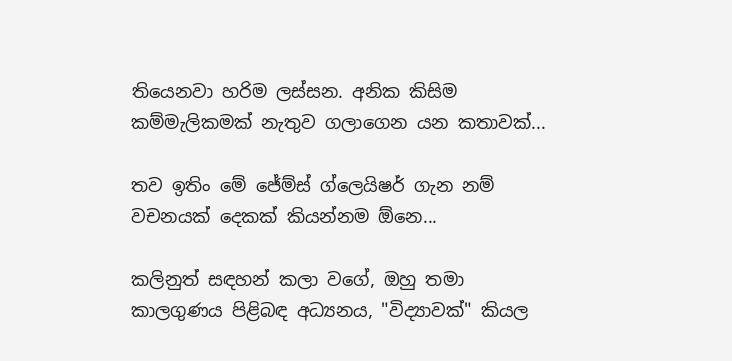තියෙනවා හරිම ලස්සන. අනික කිසිම කම්මැලිකමක් නැතුව ගලාගෙන යන කතාවක්...

තව ඉතිං මේ ජේම්ස් ග්ලෙයිෂර් ගැන නම් වචනයක් දෙකක් කියන්නම ඕනෙ...

කලිනුත් සඳහන් කලා වගේ, ඔහු තමා කාලගුණය පිළිබඳ අධ්‍යනය, "විද්‍යාවක්" කියල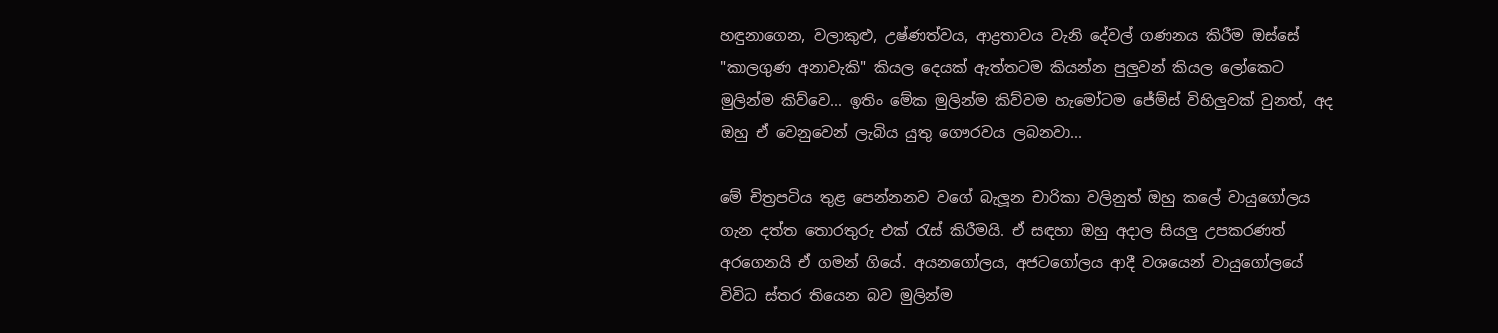හඳුනාගෙන, වලාකුළු, උෂ්ණත්වය, ආද්‍රතාවය වැනි දේවල් ගණනය කිරීම ඔස්සේ "කාලගුණ අනාවැකි" කියල දෙයක් ඇත්තටම කියන්න පුලුවන් කියල ලෝකෙට මුලින්ම කිව්වෙ... ඉතිං මේක මුලින්ම කිව්වම හැමෝටම ජේම්ස් විහිලුවක් වුනත්, අද ඔහු ඒ වෙනුවෙන් ලැබිය යුතු ගෞරවය ලබනවා...

මේ චිත්‍රපටිය තුළ පෙන්නනව වගේ බැලූන චාරිකා වලිනුත් ඔහු කලේ වායුගෝලය ගැන දත්ත තොරතුරු එක් රැස් කිරීමයි. ඒ සඳහා ඔහු අදාල සියලු උපකරණත් අරගෙනයි ඒ ගමන් ගියේ. අයනගෝලය, අජටගෝලය ආදී වශයෙන් වායුගෝලයේ විවිධ ස්තර තියෙන බව මුලින්ම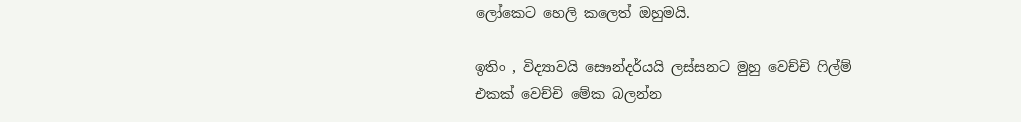ලෝකෙට හෙලි කලෙත් ඔහුමයි.

ඉතිං , විද්‍යාවයි සෞන්දර්යයි ලස්සනට මුහු වෙච්චි ෆිල්ම් එකක් වෙච්චි මේක බලන්න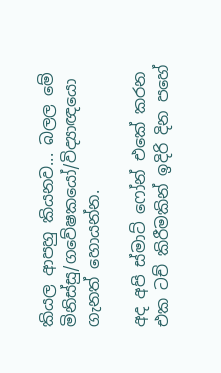කියල ආපහු කියනව... බලල මේ මිනිස්සු/ගවේෂකයෝ/විද්‍යාඥයො ගැනත් හොයන්න.

අද අපි ස්මාට් ෆෝන් එකේ කරන එක ටච් කිරීමකින් ඉදිරි දින පහේ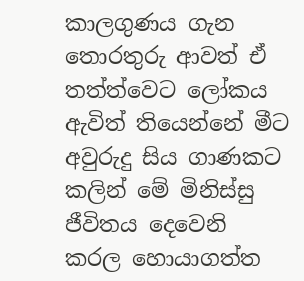කාලගුණය ගැන තොරතුරු ආවත් ඒ තත්ත්වෙට ලෝකය ඇවිත් තියෙන්නේ මීට අවුරුදු සිය ගාණකට කලින් මේ මිනිස්සු ජීවිතය දෙවෙනි කරල හොයාගත්ත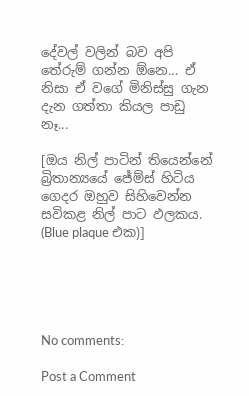දේවල් වලින් බව අපි තේරුම් ගන්න ඕනෙ... ඒ නිසා ඒ වගේ මිනිස්සු ගැන දැන ගත්තා කියල පාඩු නෑ...

[ඔය නිල් පාටින් තියෙන්නේ බ්‍රිතාන්‍යයේ ජේම්ස් හිටිය ගෙදර ඔහුව සිහිවෙන්න සවිකළ නිල් පාට ඵලකය. (Blue plaque එක)]





No comments:

Post a Comment